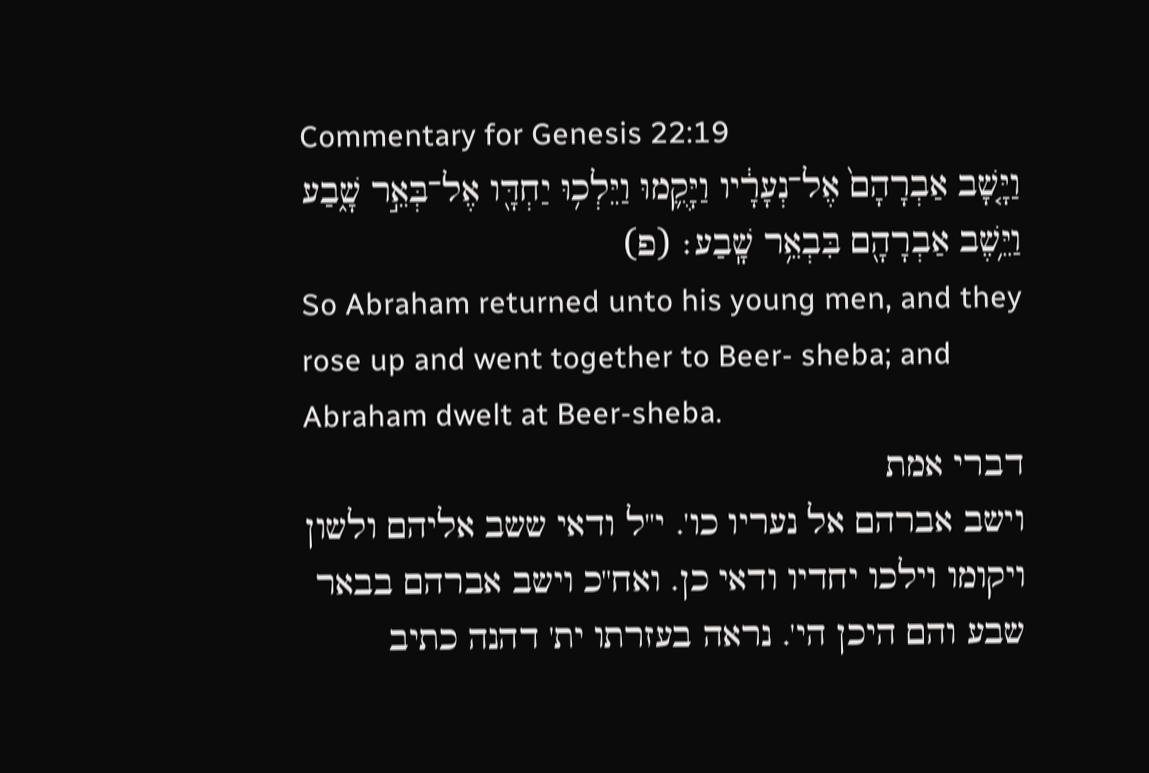Commentary for Genesis 22:19
וַיָּ֤שָׁב אַבְרָהָם֙ אֶל־נְעָרָ֔יו וַיָּקֻ֛מוּ וַיֵּלְכ֥וּ יַחְדָּ֖ו אֶל־בְּאֵ֣ר שָׁ֑בַע וַיֵּ֥שֶׁב אַבְרָהָ֖ם בִּבְאֵ֥ר שָֽׁבַע׃ (פ)
So Abraham returned unto his young men, and they rose up and went together to Beer- sheba; and Abraham dwelt at Beer-sheba.
דברי אמת
וישב אברהם אל נעריו כו'. י"ל ודאי ששב אליהם ולשון ויקומו וילכו יחדיו ודאי כן. ואח"כ וישב אברהם בבאר שבע והם היכן הי'. נראה בעזרתו ית' דהנה כתיב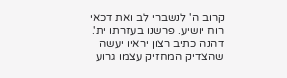קרוב ה' לנשברי לב ואת דכאי רוח יושיע. פרשנו בעזרתו ית'. דהנה כתיב רצון יראיו יעשה שהצדיק המחזיק עצמו גרוע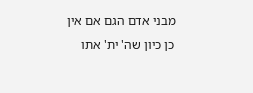מבני אדם הגם אם אין כן כיון שה' ית' אתו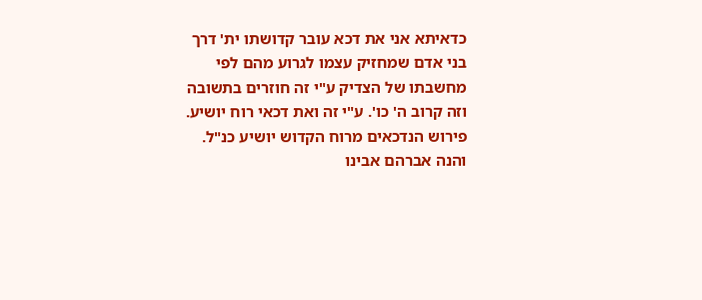כדאיתא אני את דכא עובר קדושתו ית' דרך בני אדם שמחזיק עצמו לגרוע מהם לפי מחשבתו של הצדיק ע"י זה חוזרים בתשובה וזה קרוב ה' כו'. ע"י זה ואת דכאי רוח יושיע. פירוש הנדכאים מרוח הקדוש יושיע כנ"ל. והנה אברהם אבינו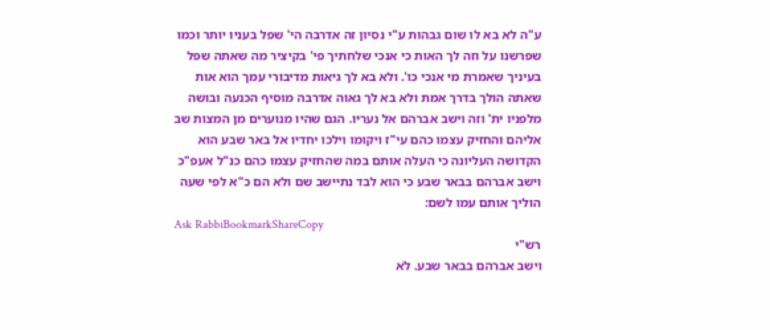ע"ה לא בא לו שום גבהות ע"י נסיון זה אדרבה הי' שפל בעניו יותר וכמו שפרשנו על וזה לך האות כי אנכי שלחתיך פי' בקיציר מה שאתה שפל בעיניך שאמרת מי אנכי כו'. ולא בא לך גיאות מדיבורי עמך הוא אות שאתה הולך בדרך אמת ולא בא לך גאוה אדרבה מוסיף הכנעה ובושה מלפניו ית' וזה וישב אברהם אל נעריו. הגם שהיו מנוערים מן המצות שב אליהם והחזיק עצמו כהם עי"ז ויקומו וילכו יחדיו אל באר שבע הוא הקדושה העליונה כי העלה אותם במה שהחזיק עצמו כהם כנ"ל אעפ"כ וישב אברהם בבאר שבע כי הוא לבד נתיישב שם ולא הם כ"א לפי שעה הוליך אותם עמו לשם:
Ask RabbiBookmarkShareCopy
רש"י
וישב אברהם בבאר שבע. לֹא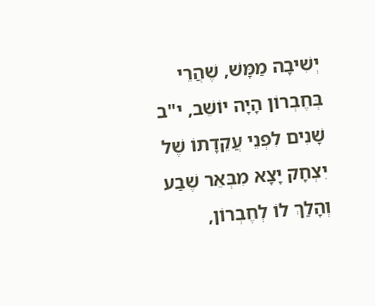יְשִׁיבָה מַמָּשׁ, שֶׁהֲרֵי בְּחֶבְרוֹן הָיָה יוֹשֵׁב, י"ב שָׁנִים לִפְנֵי עֲקֵדָתוֹ שֶׁל יִצְחָק יָצָא מִבְּאֵר שֶׁבַע וְהָלַךְ לוֹ לְחֶבְרוֹן,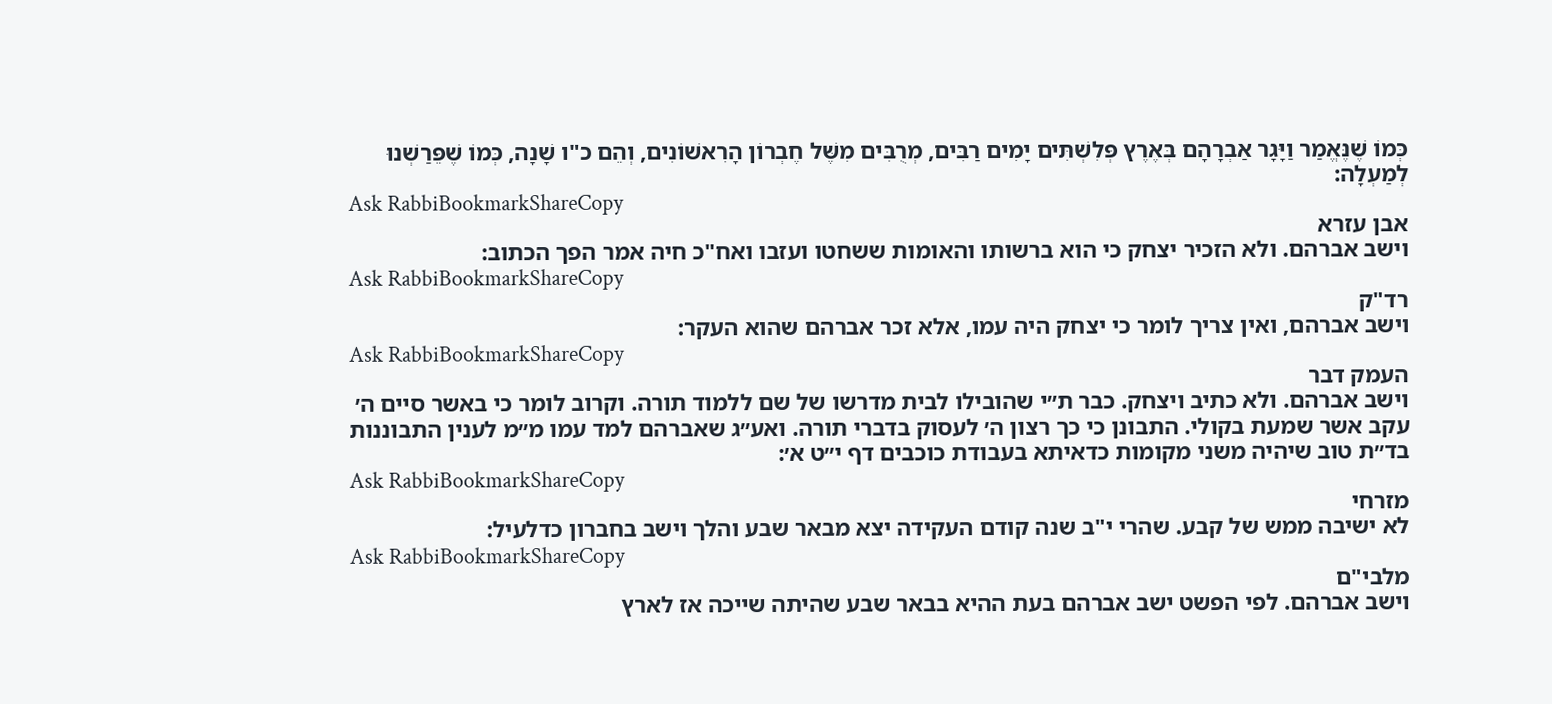כְּמוֹ שֶׁנֶּאֱמַר וַיָּגָר אַבְרָהָם בְּאֶרֶץ פְּלִשְׁתִּים יָמִים רַבִּים, מְרֻבִּים מִשֶּׁל חֶבְרוֹן הָרִאשׁוֹנִים, וְהֵם כ"ו שָׁנָה, כְּמוֹ שֶׁפֵּרַשְׁנוּ לְמַעְלָה:
Ask RabbiBookmarkShareCopy
אבן עזרא
וישב אברהם. ולא הזכיר יצחק כי הוא ברשותו והאומות ששחטו ועזבו ואח"כ חיה אמר הפך הכתוב:
Ask RabbiBookmarkShareCopy
רד"ק
וישב אברהם, ואין צריך לומר כי יצחק היה עמו, אלא זכר אברהם שהוא העקר:
Ask RabbiBookmarkShareCopy
העמק דבר
וישב אברהם. ולא כתיב ויצחק. כבר ת״י שהובילו לבית מדרשו של שם ללמוד תורה. וקרוב לומר כי באשר סיים ה׳ עקב אשר שמעת בקולי. התבונן כי כך רצון ה׳ לעסוק בדברי תורה. ואע״ג שאברהם למד עמו מ״מ לענין התבוננות בד״ת טוב שיהיה משני מקומות כדאיתא בעבודת כוכבים דף י״ט א׳:
Ask RabbiBookmarkShareCopy
מזרחי
לא ישיבה ממש של קבע. שהרי י"ב שנה קודם העקידה יצא מבאר שבע והלך וישב בחברון כדלעיל:
Ask RabbiBookmarkShareCopy
מלבי"ם
וישב אברהם. לפי הפשט ישב אברהם בעת ההיא בבאר שבע שהיתה שייכה אז לארץ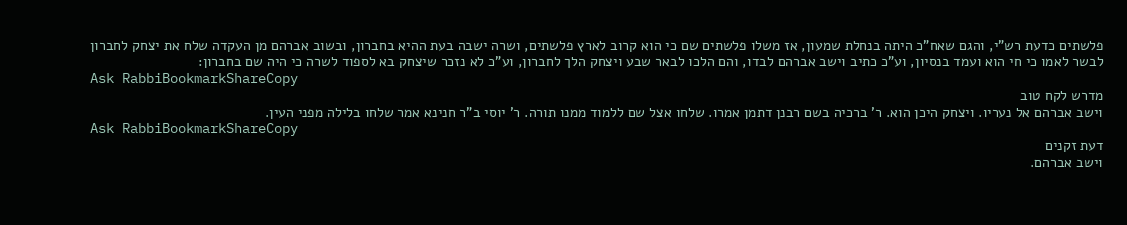פלשתים כדעת רש"י, והגם שאח"כ היתה בנחלת שמעון, אז משלו פלשתים שם כי הוא קרוב לארץ פלשתים, ושרה ישבה בעת ההיא בחברון, ובשוב אברהם מן העקדה שלח את יצחק לחברון לבשר לאמו כי חי הוא ועמד בנסיון, וע"כ כתיב וישב אברהם לבדו, והם הלכו לבאר שבע ויצחק הלך לחברון, וע"כ לא נזכר שיצחק בא לספוד לשרה כי היה שם בחברון:
Ask RabbiBookmarkShareCopy
מדרש לקח טוב
וישב אברהם אל נעריו. ויצחק היכן הוא. ר' ברכיה בשם רבנן דתמן אמרו. שלחו אצל שם ללמוד ממנו תורה. ר' יוסי ב"ר חנינא אמר שלחו בלילה מפני העין.
Ask RabbiBookmarkShareCopy
דעת זקנים
וישב אברהם.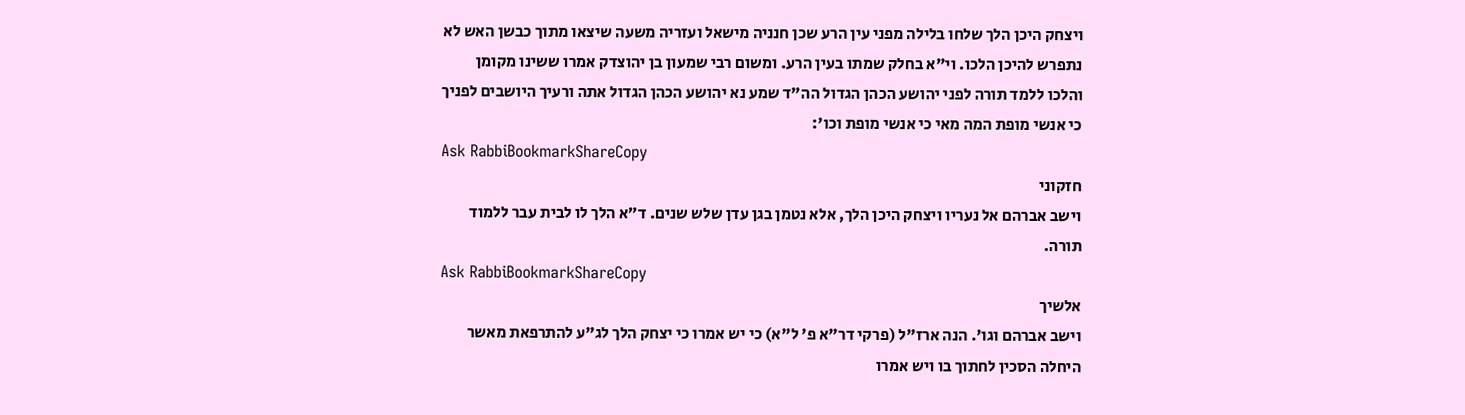ויצחק היכן הלך שלחו בלילה מפני עין הרע שכן חנניה מישאל ועזריה משעה שיצאו מתוך כבשן האש לא נתפרש להיכן הלכו. וי"א בחלק שמתו בעין הרע. ומשום רבי שמעון בן יהוצדק אמרו ששינו מקומן והלכו ללמד תורה לפני יהושע הכהן הגדול הה"ד שמע נא יהושע הכהן הגדול אתה ורעיך היושבים לפניך כי אנשי מופת המה מאי כי אנשי מופת וכו':
Ask RabbiBookmarkShareCopy
חזקוני
וישב אברהם אל נעריו ויצחק היכן הלך, אלא נטמן בגן עדן שלש שנים. ד״א הלך לו לבית עבר ללמוד תורה.
Ask RabbiBookmarkShareCopy
אלשיך
וישב אברהם וגו'. הנה ארז"ל (פרקי דר"א פ' ל"א) כי יש אמרו כי יצחק הלך לג"ע להתרפאת מאשר היחלה הסכין לחתוך בו ויש אמרו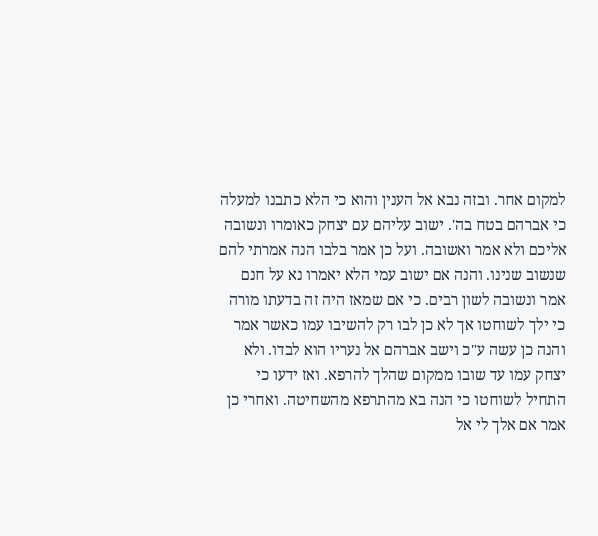למקום אחר. ובזה נבא אל הענין והוא כי הלא כתבנו למעלה כי אברהם בטח בה'. ישוב עליהם עם יצחק כאומרו ונשובה אליכם ולא אמר ואשובה. ועל כן אמר בלבו הנה אמרתי להם שנשוב שנינו. והנה אם ישוב עמי הלא יאמרו נא על חנם אמר ונשובה לשון רבים. כי אם שמאז היה זה בדעתו מורה כי ילך לשוחטו אך לא כן לבו רק להשיבו עמו כאשר אמר והנה כן עשה ע"כ וישב אברהם אל נעריו הוא לבדו. ולא יצחק עמו עד שובו ממקום שהלך להרפא. ואז ידעו כי התחיל לשוחטו כי הנה בא מהתרפא מהשחיטה. ואחרי כן אמר אם אלך לי אל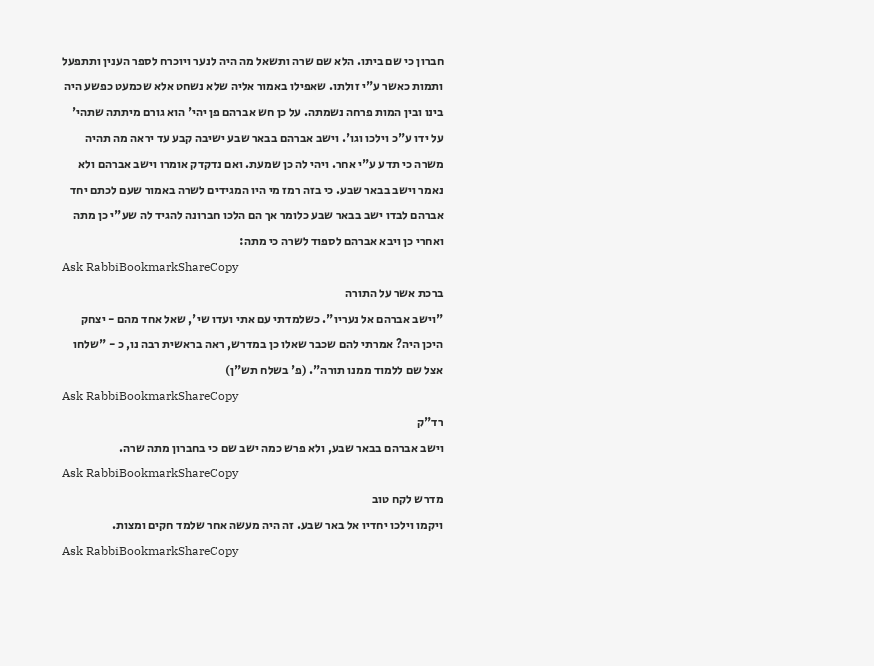חברון כי שם ביתו. הלא שם שרה ותשאל מה היה לנער ויוכרח לספר הענין ותתפעל ותמות כאשר ע"י זולתו. שאפילו באמור אליה שלא נשחט אלא שכמעט כפשע היה בינו ובין המות פרחה נשמתה. על כן חש אברהם פן יהי' הוא גורם מיתתה שתהי' על ידו ע"כ וילכו וגו'. וישב אברהם בבאר שבע ישיבה קבע עד יראה מה תהיה משרה כי תדע ע"י אחר. ויהי לה כן שמעת. ואם נדקדק אומרו וישב אברהם ולא נאמר וישב בבאר שבע. כי בזה רמז מי היו המגידים לשרה באמור שעם לכתם יחד אברהם לבדו ישב בבאר שבע כלומר אך הם הלכו חברונה להגיד לה שע"י כן מתה ואחרי כן ויבא אברהם לספוד לשרה כי מתה:
Ask RabbiBookmarkShareCopy
ברכת אשר על התורה
"וישב אברהם אל נעריו". כשלמדתי עם אתי ועדו שי', שאל אחד מהם - יצחק היכן היה? אמרתי להם שכבר שאלו כן במדרש, ראה בראשית רבה נו, כ - "שלחו אצל שם ללמוד ממנו תורה". (פ' בשלח תש"ן)
Ask RabbiBookmarkShareCopy
רד"ק
וישב אברהם בבאר שבע, ולא פרש כמה ישב שם כי בחברון מתה שרה.
Ask RabbiBookmarkShareCopy
מדרש לקח טוב
ויקמו וילכו יחדיו אל באר שבע. זה היה מעשה אחר שלמד חקים ומצות.
Ask RabbiBookmarkShareCopy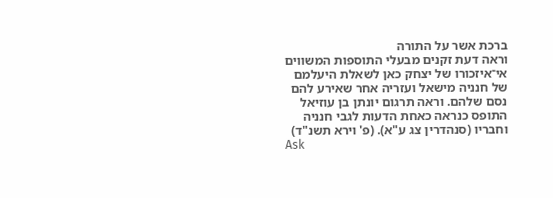ברכת אשר על התורה
וראה דעת זקנים מבעלי התוספות המשווים אי־איזכורו של יצחק כאן לשאלת היעלמם של חנניה מישאל ועזריה אחר שאירע להם נסם שלהם. וראה תרגום יונתן בן עוזיאל התופס כנראה כאחת הדעות לגבי חנניה וחבריו (סנהדרין צג ע"א). (פ' וירא תשנ"ד)
Ask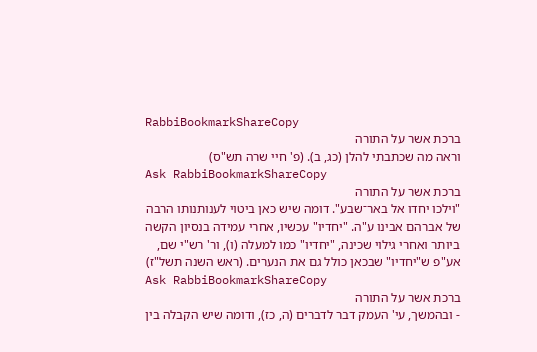RabbiBookmarkShareCopy
ברכת אשר על התורה
וראה מה שכתבתי להלן (כג, ב). (פ' חיי שרה תש"ס)
Ask RabbiBookmarkShareCopy
ברכת אשר על התורה
"וילכו יחדו אל באר־שבע". דומה שיש כאן ביטוי לענותנותו הרבה של אברהם אבינו ע"ה. "יחדיו" עכשיו, אחרי עמידה בנסיון הקשה ביותר ואחרי גילוי שכינה, "יחדיו" כמו למעלה (ו), ור' רש"י שם, אע"פ ש"יחדיו" שבכאן כולל גם את הנערים. (ראש השנה תשל"ז)
Ask RabbiBookmarkShareCopy
ברכת אשר על התורה
- ובהמשך, עי' העמק דבר לדברים (ה, כז), ודומה שיש הקבלה בין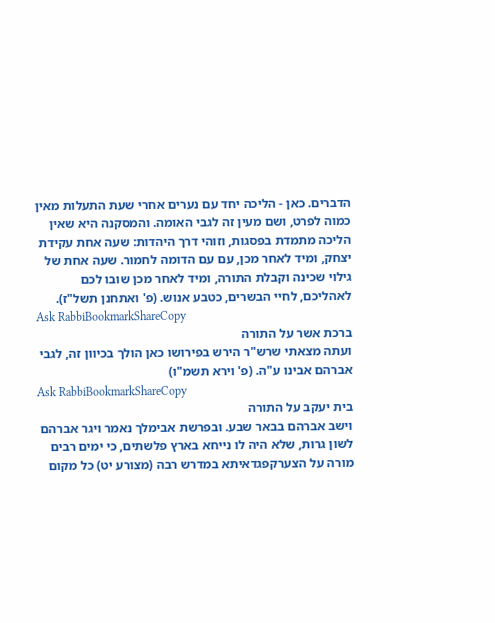הדברים. כאן - הליכה יחד עם נערים אחרי שעת התעלות מאין כמוה לפרט, ושם מעין זה לגבי האומה. והמסקנה היא שאין הליכה מתמדת בפסגות, וזוהי דרך היהדות: שעה אחת עקידת יצחק, ומיד לאחר מכן, עם עם הדומה לחמור. שעה אחת של גילוי שכינה וקבלת התורה, ומיד לאחר מכן שובו לכם לאהליכם, לחיי הבשרים, כטבע אנוש. (פ' ואתחנן תשל"ז).
Ask RabbiBookmarkShareCopy
ברכת אשר על התורה
ועתה מצאתי שרש"ר הירש בפירושו כאן הולך בכיוון זה, לגבי אברהם אבינו ע"ה. (פ' וירא תשמ"ו)
Ask RabbiBookmarkShareCopy
בית יעקב על התורה
וישב אברהם בבאר שבע. ובפרשת אבימלך נאמר ויגר אברהם לשון גרות, שלא היה לו נייחא בארץ פלשתים, כי ימים רבים מורה על הצערקפגדאיתא במדרש רבה (מצורע יט) כל מקום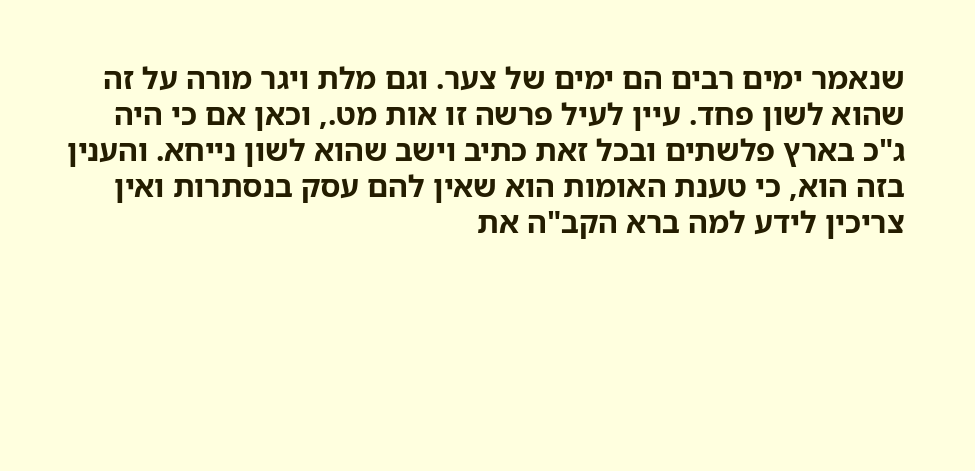שנאמר ימים רבים הם ימים של צער. וגם מלת ויגר מורה על זה שהוא לשון פחד. עיין לעיל פרשה זו אות מט., וכאן אם כי היה ג"כ בארץ פלשתים ובכל זאת כתיב וישב שהוא לשון נייחא. והענין בזה הוא, כי טענת האומות הוא שאין להם עסק בנסתרות ואין צריכין לידע למה ברא הקב"ה את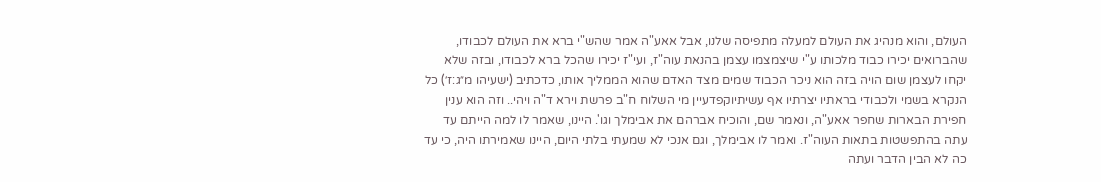העולם, והוא מנהיג את העולם למעלה מתפיסה שלנו, אבל אאע"ה אמר שהש"י ברא את העולם לכבודו, שהברואים יכירו כבוד מלכותו ע"י שיצמצמו עצמן בהנאת עוה"ז, ועי"ז יכירו שהכל ברא לכבודו, ובזה שלא יקחו לעצמן שום הויה בזה הוא ניכר הכבוד שמים מצד האדם שהוא הממליך אותו, כדכתיב (ישעיהו מ״ג:ז׳) כל הנקרא בשמי ולכבודי בראתיו יצרתיו אף עשיתיוקפדעיין מי השלוח ח"ב פרשת וירא ד"ה ויהי.. וזה הוא ענין חפירת הבארות שחפר אאע"ה, ונאמר שם, והוכיח אברהם את אבימלך וגו'. היינו, שאמר לו למה הייתם עד עתה בהתפשטות בתאות העוה"ז. ואמר לו אבימלך, וגם אנכי לא שמעתי בלתי היום, היינו שאמירתו היה, כי עד כה לא הבין הדבר ועתה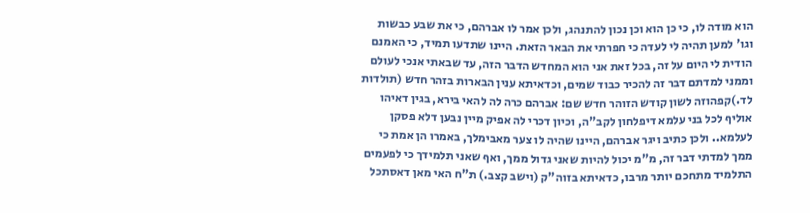הוא מודה לו, כי כן הוא וכן נכון להתנהג, ולכן אמר לו אברהם, כי את שבע כבשות וגו' למען תהיה לי לעדה כי חפרתי את הבאר הזאת. היינו שתדעו תמיד, כי האמנם הודית לי היום על זה, בכל זאת אני הוא המחדש הדבר הזה, עד שבאתי אנכי לעולם וממני למדתם דבר זה להכיר כבוד שמים, וכדאיתא ענין הבארות בזהר חדש (תולדות לד.)קפהוזה לשון קודש הזוהר חדש שם: אברהם כרה לה להאי בירא, בגין דאיהו אוליף לכל בני עלמא דיפלחון לקב"ה, וכיון דכרי לה אפיק מיין נבען דלא פסקן לעלמא.. ולכן כתיב ויגר אברהם, היינו שהיה לו צער מאבימלך, באמרו הן אמת כי ממך למדתי דבר זה, מ"מ יכול להיות שאני גדול ממך, ואף שאני תלמידך כי לפעמים התלמיד מתחכם יותר מרבו, כדאיתא בזוה"ק (וישב קצב.) ת"ח האי מאן דאסתכל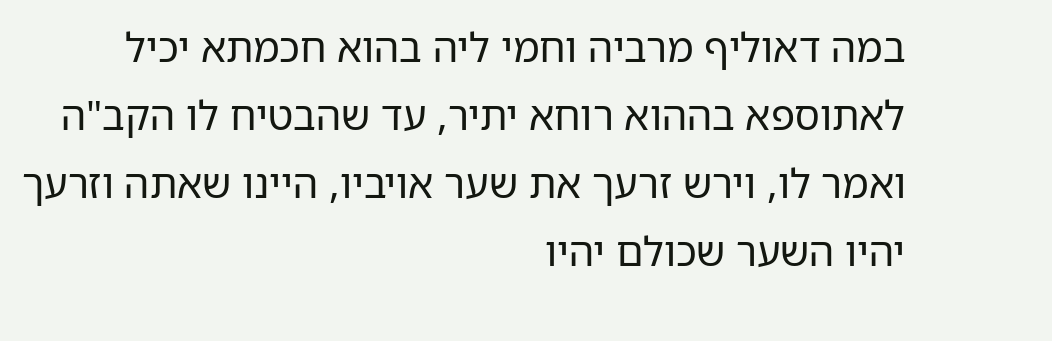במה דאוליף מרביה וחמי ליה בהוא חכמתא יכיל לאתוספא בההוא רוחא יתיר, עד שהבטיח לו הקב"ה ואמר לו, וירש זרעך את שער אויביו, היינו שאתה וזרעך יהיו השער שכולם יהיו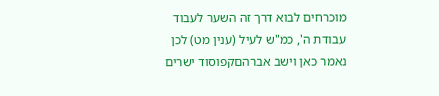מוכרחים לבוא דרך זה השער לעבוד עבודת ה', כמ"ש לעיל (ענין מט) לכן נאמר כאן וישב אברהםקפוסוד ישרים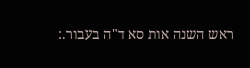ראש השנה אות סא ד"ה בעבור.: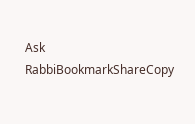Ask RabbiBookmarkShareCopy